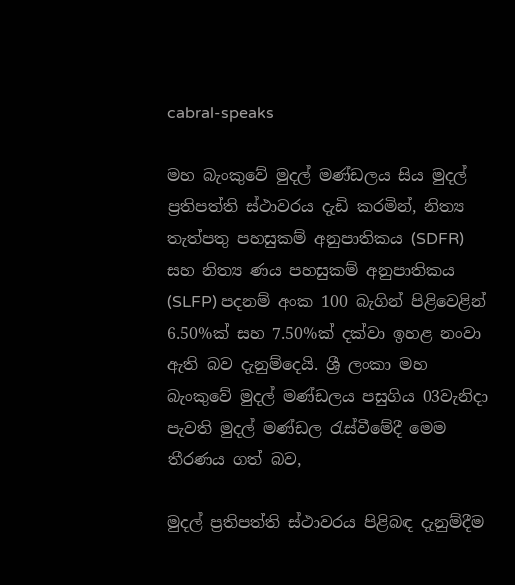cabral-speaks

මහ බැංකුවේ මුදල් මණ්ඩලය සිය මුදල් ප්‍රතිපත්ති ස්ථාවරය දැඩි කරමින්, නිත්‍ය තැත්පතු පහසුකම් අනුපාතිකය (SDFR) සහ නිත්‍ය ණය පහසුකම් අනුපාතිකය (SLFP) පදනම් අංක 100 බැගින් පිළිවෙළින් 6.50%ක් සහ 7.50%ක් දක්වා ඉහළ නංවා ඇති බව දැනුම්දෙයි. ශ්‍රී ලංකා මහ බැංකුවේ මුදල් මණ්ඩලය පසුගිය 03වැනිදා පැවති මුදල් මණ්ඩල රැස්වීමේදී මෙම තීරණය ගත් බව,

මුදල් ප්‍රතිපත්ති ස්ථාවරය පිළිබඳ දැනුම්දීම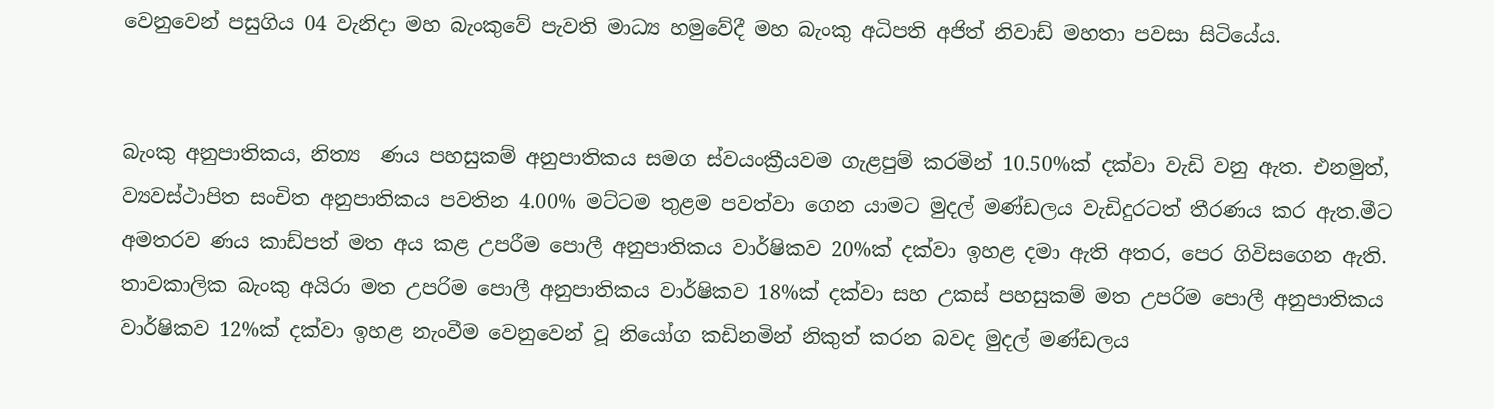වෙනුවෙන් පසුගිය 04 වැනිදා මහ බැංකුවේ පැවති මාධ්‍ය හමුවේදී මහ බැංකු අධිපති අජිත් නිවාඩ් මහතා පවසා සිටියේය.


බැංකු අනුපාතිකය, නිත්‍ය  ණය පහසුකම් අනුපාතිකය සමග ස්වයංක්‍රීයවම ගැළපුම් කරමින් 10.50%ක් දක්වා වැඩි වනු ඇත. එනමුත්, ව්‍යවස්ථාපිත සංචිත අනුපාතිකය පවතින 4.00% මට්ටම තුළම පවත්වා ගෙන යාමට මුදල් මණ්ඩලය වැඩිදුරටත් තීරණය කර ඇත.මීට අමතරව ණය කාඩ්පත් මත අය කළ උපරීම පොලී අනුපාතිකය වාර්ෂිකව 20%ක් දක්වා ඉහළ දමා ඇති අතර, පෙර ගිවිසගෙන ඇති. තාවකාලික බැංකු අයිරා මත උපරිම පොලී අනුපාතිකය වාර්ෂිකව 18%ක් දක්වා සහ උකස් පහසුකම් මත උපරිම පොලී අනුපාතිකය වාර්ෂිකව 12%ක් දක්වා ඉහළ නැංවීම වෙනුවෙන් වූ නියෝග කඩිනමින් නිකුත් කරන බවද මුදල් මණ්ඩලය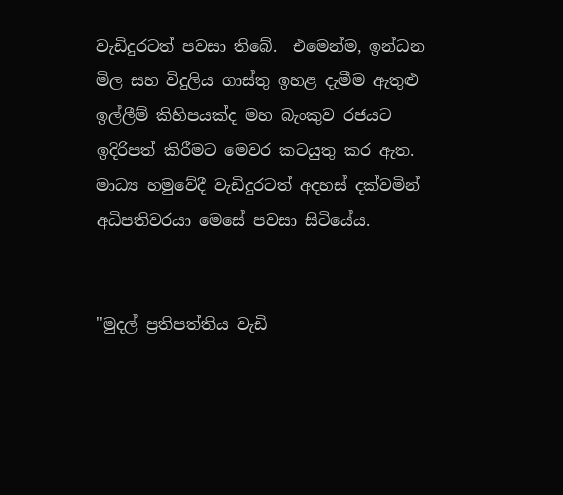වැඩිදුරටත් පවසා තිබේ.  එමෙන්ම, ඉන්ධන මිල සහ විදුලිය ගාස්තු ඉහළ දැමීම ඇතුළු ඉල්ලීම් කිහිපයක්ද මහ බැංකුව රජයට ඉදිරිපත් කිරීමට මෙවර කටයුතු කර ඇත. මාධ්‍ය හමුවේදී වැඩිදුරටත් අදහස් දක්වමින් අධිපතිවරයා මෙසේ පවසා සිටියේය.


"මුදල් ප්‍රතිපත්තිය වැඩි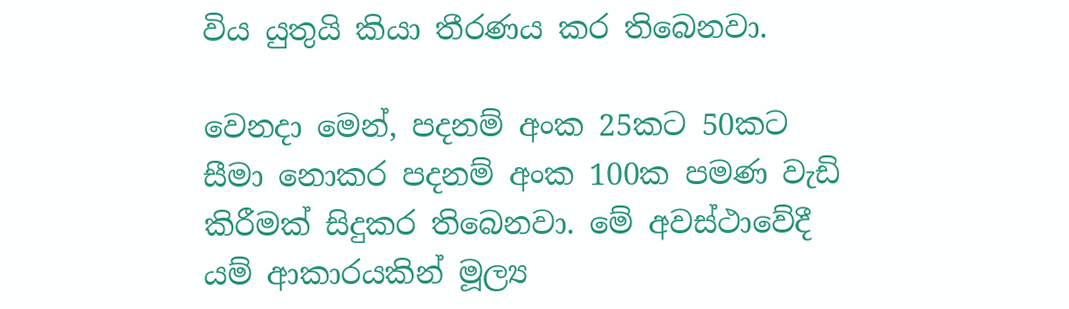විය යුතුයි කියා තීරණය කර තිබෙනවා.

වෙනදා මෙන්, පදනම් අංක 25කට 50කට  සීමා නොකර පදනම් අංක 100ක පමණ වැඩි කිරීමක් සිදුකර තිබෙනවා. මේ අවස්ථාවේදී යම් ආකාරයකින් මූල්‍ය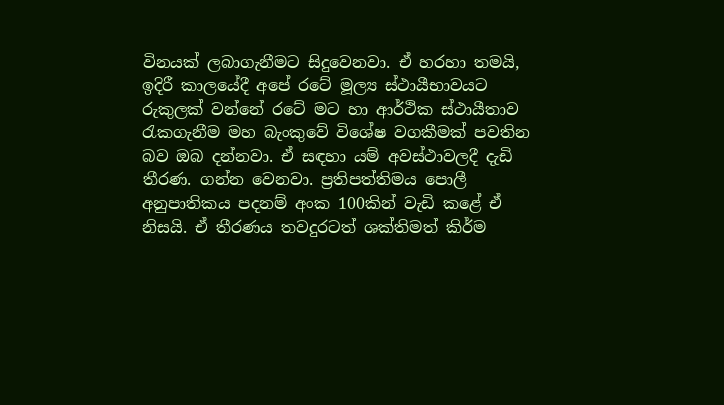විනයක් ලබාගැනීමට සිදුවෙනවා. ඒ හරහා තමයි, ඉදිරී කාලයේදී අපේ රටේ මූල්‍ය ස්ථායීභාවයට රුකුලක් වන්නේ රටේ මට හා ආර්ථික ස්ථායීතාව රැකගැනීම මහ බැංකුවේ විශේෂ වගකීමක් පවතින බව ඔබ දන්නවා. ඒ සඳහා යම් අවස්ථාවලදී දැඩි තීරණ. ගන්න වෙනවා. ප්‍රතිපත්තිමය පොලී අනුපාතිකය පදනම් අංක 100කින් වැඩි කළේ ඒ නිසයි. ඒ තීරණය තවදුරටත් ශක්තිමත් කිර්ම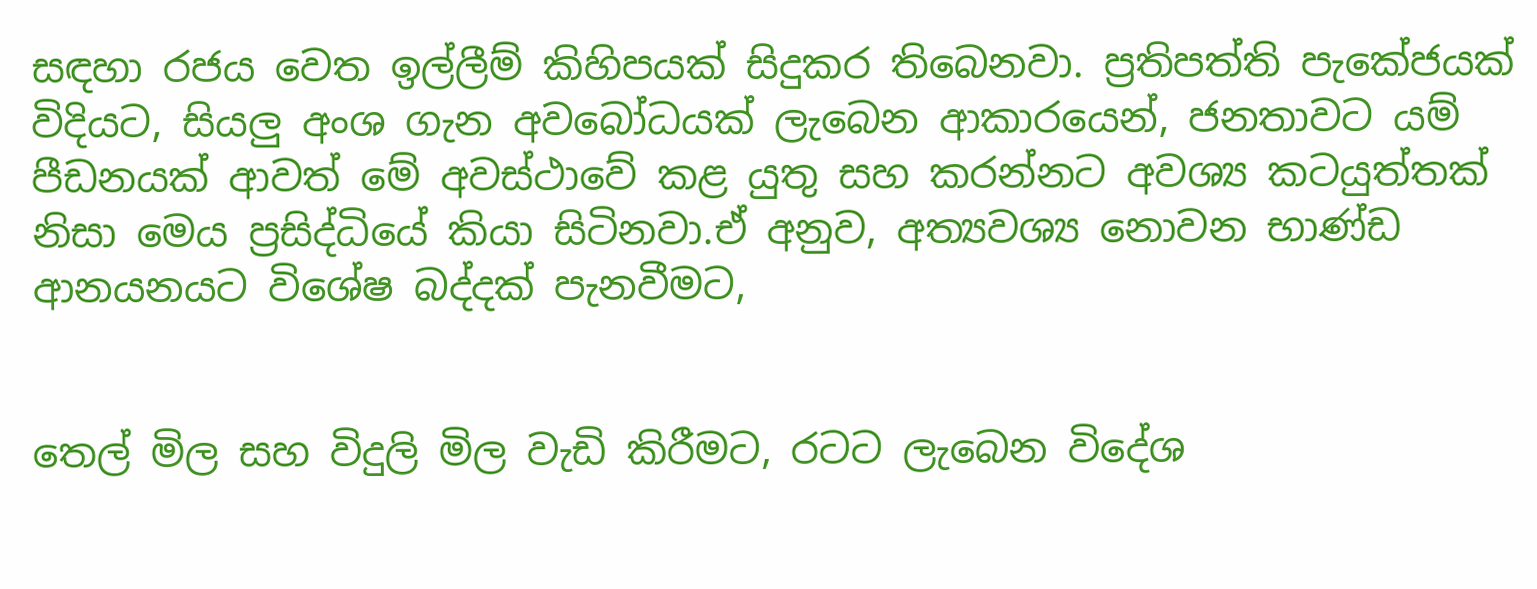සඳහා රජය වෙත ඉල්ලීම් කිහිපයක් සිදුකර තිබෙනවා. ප්‍රතිපත්ති පැකේජයක් විදියට, සියලු අංශ ගැන අවබෝධයක් ලැබෙන ආකාරයෙන්, ජනතාවට යම් පීඩනයක් ආවත් මේ අවස්ථාවේ කළ යුතු සහ කරන්නට අවශ්‍ය කටයුත්තක් නිසා මෙය ප්‍රසිද්ධියේ කියා සිටිනවා.ඒ අනුව, අත්‍යවශ්‍ය නොවන භාණ්ඩ ආනයනයට විශේෂ බද්දක් පැනවීමට,


තෙල් මිල සහ විදුලි මිල වැඩි කිරීමට, රටට ලැබෙන විදේශ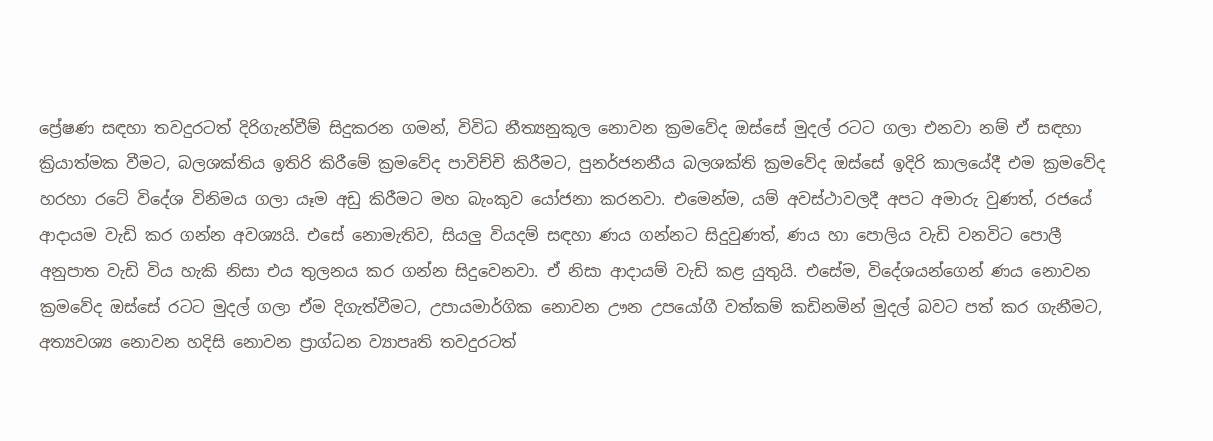ප්‍රේෂණ සඳහා තවදුරටත් දිරිගැන්වීම් සිදුකරන ගමන්, විවිධ නීත්‍යනුකූල නොවන ක්‍රමවේද ඔස්සේ මුදල් රටට ගලා එනවා නම් ඒ සඳහා ක්‍රියාත්මක වීමට, බලශක්තිය ඉතිරි කිරීමේ ක්‍රමවේද පාවිච්චි කිරීමට, පුනර්ජනනීය බලශක්ති ක්‍රමවේද ඔස්සේ ඉදිරි කාලයේදී එම ක්‍රමවේද හරහා රටේ විදේශ විනිමය ගලා යෑම අඩු කිරීමට මහ බැංකුව යෝජනා කරනවා. එමෙන්ම, යම් අවස්ථාවලදී අපට අමාරු වුණත්, රජයේ ආදායම වැඩි කර ගන්න අවශ්‍යයි. එසේ නොමැතිව, සියලු වියදම් සඳහා ණය ගන්නට සිදුවුණත්, ණය හා පොලිය වැඩි වනවිට පොලී අනුපාත වැඩි විය හැකි නිසා එය තුලනය කර ගන්න සිදුවෙනවා. ඒ නිසා ආදායම් වැඩි කළ යුතුයි. එසේම, විදේශයන්ගෙන් ණය නොවන ක්‍රමවේද ඔස්සේ රටට මුදල් ගලා ඒම දිගැත්වීමට, උපායමාර්ගික නොවන ඌන උපයෝගී වත්කම් කඩිනමින් මුදල් බවට පත් කර ගැනීමට, අත්‍යවශ්‍ය නොවන හදිසි නොවන ප්‍රාග්ධන ව්‍යාපෘති තවදුරටත්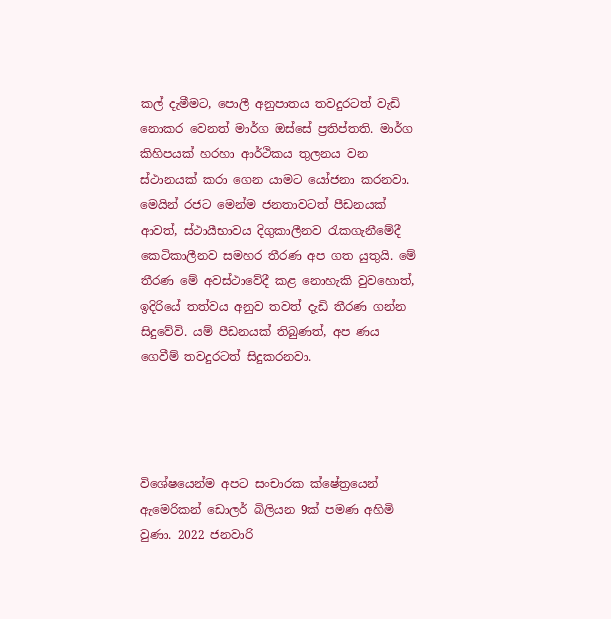කල් දැමීමට, පොලී අනුපාතය තවදුරටත් වැඩි නොකර වෙනත් මාර්ග ඔස්සේ ප්‍රතිප්තති. මාර්ග කිහිපයක් හරහා ආර්ථිකය තුලනය වන ස්ථානයක් කරා ගෙන යාමට යෝජනා කරනවා. මෙයින් රජට මෙන්ම ජනතාවටත් පීඩනයක් ආවත්, ස්ථායීභාවය දිගුකාලීනව රැකගැනීමේදී කෙටිකාලීනව සමහර තීරණ අප ගත යුතුයි. මේ තීරණ මේ අවස්ථාවේදී කළ නොහැකි වුවහොත්, ඉදිරියේ තත්වය අනුව තවත් දැඩි තීරණ ගන්න සිදුවේවි. යම් පීඩනයක් තිබුණත්, අප ණය ගෙවීම් තවදුරටත් සිදුකරනවා.




විශේෂයෙන්ම අපට සංචාරක ක්ෂේත්‍රයෙන් ඇමෙරිකන් ඩොලර් බිලියන 9ක් පමණ අහිමි වුණා. 2022 ජනවාරි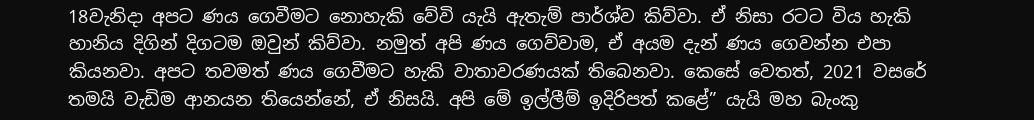18වැනිදා අපට ණය ගෙවීමට නොහැකි වේවි යැයි ඇතැම් පාර්ශ්ව කිව්වා. ඒ නිසා රටට විය හැකි හානිය දිගින් දිගටම ඔවුන් කිව්වා. නමුත් අපි ණය ගෙව්වාම, ඒ අයම දැන් ණය ගෙවන්න එපා කියනවා. අපට තවමත් ණය ගෙවීමට හැකි වාතාවරණයක් තිබෙනවා. කෙසේ වෙතත්, 2021 වසරේ තමයි වැඩිම ආනයන තියෙන්නේ, ඒ නිසයි. අපි මේ ඉල්ලීම් ඉදිරිපත් කළේ” යැයි මහ බැංකු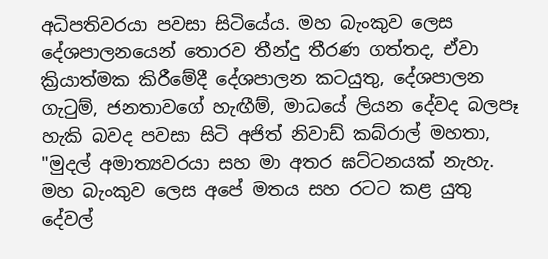අධිපතිවරයා පවසා සිටියේය. මහ බැංකුව ලෙස දේශපාලනයෙන් තොරව තීන්දු තීරණ ගත්තද, ඒවා ක්‍රියාත්මක කිරීමේදී දේශපාලන කටයුතු, දේශපාලන ගැටුම්, ජනතාවගේ හැඟීම්, මාධයේ ලියන දේවද බලපෑ හැකි බවද පවසා සිටි අජිත් නිවාඩ් කබ්රාල් මහතා, "මුදල් අමාත්‍යවරයා සහ මා අතර ඝට්ටනයක් නැහැ. මහ බැංකුව ලෙස අපේ මතය සහ රටට කළ යුතු දේවල්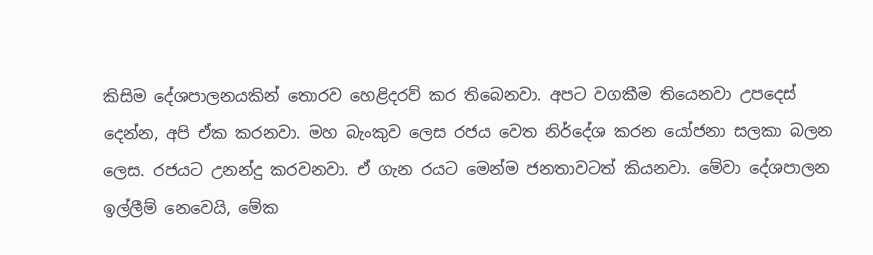කිසිම දේශපාලනයකින් තොරව හෙළිදරව් කර තිබෙනවා. අපට වගකීම තියෙනවා උපදෙස් දෙන්න, අපි ඒක කරනවා. මහ බැංකුව ලෙස රජය වෙත නිර්දේශ කරන යෝජනා සලකා බලන ලෙස. රජයට උනන්දු කරවනවා. ඒ ගැන රයට මෙන්ම ජනතාවටත් කියනවා. මේවා දේශපාලන ඉල්ලීම් නෙවෙයි, මේක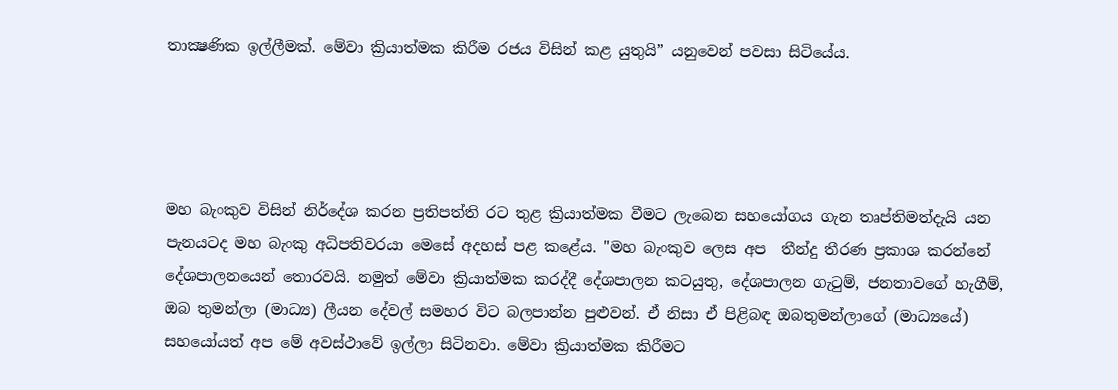තාක්‍ෂණික ඉල්ලීමක්. මේවා ක්‍රියාත්මක කිරීම රජය විසින් කළ යුතුයි” යනුවෙන් පවසා සිටියේය.




මහ බැංකුව විසින් නිර්දේශ කරන ප්‍රතිපත්ති රට තුළ ක්‍රියාත්මක වීමට ලැබෙන සහයෝගය ගැන තෘප්තිමත්දැයි යන පැනයටද මහ බැංකු අධිපතිවරයා මෙසේ අදහස් පළ කළේය. "මහ බැංකුව ලෙස අප  තීන්දු තීරණ ප්‍රකාශ කරන්නේ දේශපාලනයෙන් තොරවයි. නමුත් මේවා ක්‍රියාත්මක කරද්දී දේශපාලන කටයුතු, දේශපාලන ගැටුම්, ජනතාවගේ හැගීම්, ඔබ තුමන්ලා (මාධ්‍ය) ලීයන දේවල් සමහර විට බලපාන්න පුළුවන්. ඒ නිසා ඒ පිළිබඳ ඔබතුමන්ලාගේ (මාධ්‍යයේ) සහයෝයත් අප මේ අවස්ථාවේ ඉල්ලා සිටිනවා. මේවා ක්‍රියාත්මක කිරීමට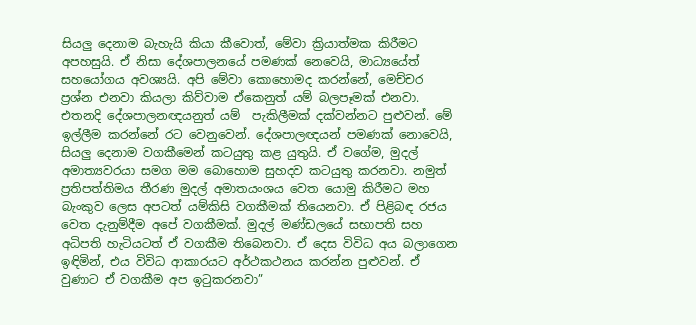සියලු දෙනාම බැහැයි කියා කීවොත්, මේවා ක්‍රියාත්මක කිරීමට අපහසුයි. ඒ නිසා දේශපාලනයේ පමණක් නෙවෙයි, මාධ්‍යයේත් සහයෝගය අවශ්‍යයි. අපි මේවා කොහොමද කරන්නේ, මෙච්චර ප්‍රශ්න එනවා කියලා කිව්වාම ඒකෙනුත් යම් බලපෑමක් එනවා. එතනදි දේශපාලනඥයනුත් යම්  පැකිලීමක් දක්වන්නට පුළුවන්. මේ ඉල්ලීම කරන්නේ රට වෙනුවෙන්. දේශපාලඥයන් පමණක් නොවෙයි, සියලු දෙනාම වගකීමෙන් කටයුතු කළ යුතුයි. ඒ වගේම, මුදල් අමාත්‍යවරයා සමග මම බොහොම සුහදව කටයුතු කරනවා. නමුත් ප්‍රතිපත්තිමය තීරණ මුදල් අමාතයංශය වෙත යොමු කිරීමට මහ බැංකුව ලෙස අපටත් යම්කිසි වගකීමක් තියෙනවා. ඒ පිළිබඳ රජය වෙත දැනුම්දීම අපේ වගකීමක්. මුදල් මණ්ඩලයේ සභාපති සහ අධිපති හැටියටත් ඒ වගකීම තිබෙනවා. ඒ දෙස විවිධ අය බලාගෙන ඉඳිමින්, එය විවිධ ආකාරයට අර්ථකථනය කරන්න පුළුවන්. ඒ වුණාට ඒ වගකීම අප ඉටුකරනවා”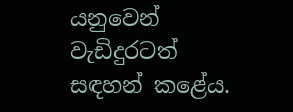යනුවෙන් වැඩිදුරටත් සඳහන් කළේය.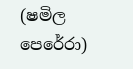(ෂමිල පෙරේරා)